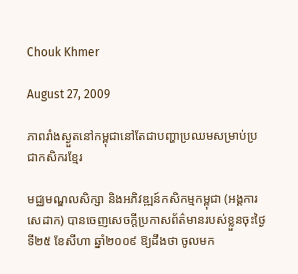Chouk Khmer

August 27, 2009

ភាពរាំងស្ងួតនៅកម្ពុជានៅតែជាបញ្ហាប្រឈមសម្រាប់ប្រជាកសិករខ្មែរ

មជ្ឈមណ្ឌលសិក្សា និងអភិវឌ្ឍន៍កសិកម្មកម្ពុជា (អង្គការសេដាក) បានចេញសេចក្ដីប្រកាសព័ត៌មានរបស់ខ្លួនចុះថ្ងៃទី២៥ ខែសីហា ឆ្នាំ២០០៩ ឱ្យដឹងថា ចូលមក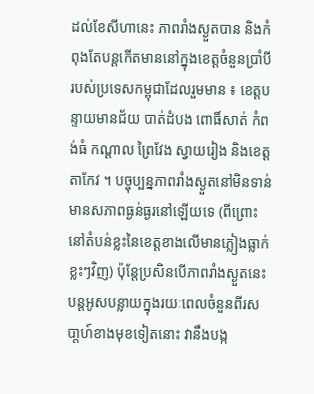ដល់ខែសីហានេះ ភាពរាំងស្ងួតបាន និងកំពុងតែបន្ដកើតមាននៅក្នុងខេត្ដចំនួនប្រាំបីរបស់ប្រទេសកម្ពុជាដែលរួមមាន ៖ ខេត្ដបន្ទាយមានជ័យ បាត់ដំបង ពោធិ៍សាត់ កំពង់ធំ កណ្ដាល ព្រៃវែង ស្វាយរៀង និងខេត្ដតាកែវ ។ បច្ចុប្បន្នភាពរាំងស្ងួតនៅមិនទាន់មានសភាពធ្ងន់ធ្ងរនៅឡើយទេ (ពីព្រោះនៅតំបន់ខ្លះនៃខេត្ដខាងលើមានភ្លៀងធ្លាក់ខ្លះៗវិញ) ប៉ុន្ដែប្រសិនបើភាពរាំងស្ងួតនេះបន្ដអូសបន្លាយក្នុងរយៈពេលចំនួនពីរសបា្ដហ៍ខាងមុខទៀតនោះ វានឹងបង្ក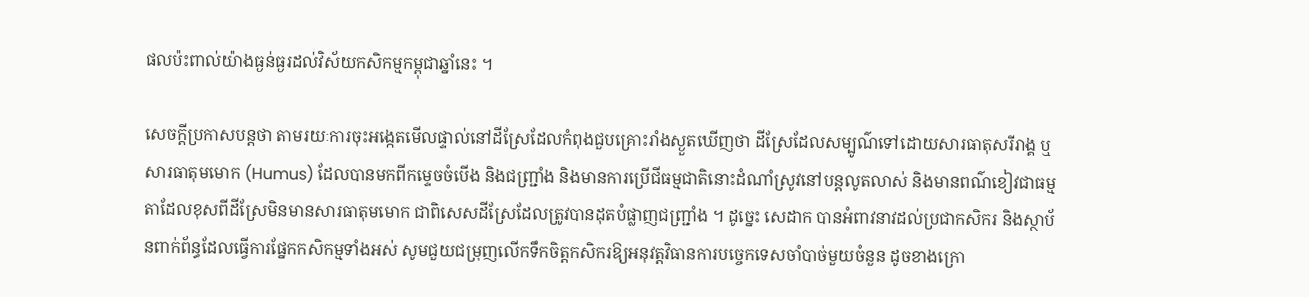ផលប៉ះពាល់យ៉ាងធ្ងន់ធ្ងរដល់វិស័យកសិកម្មកម្ពុជាឆ្នាំនេះ ។

សេចក្ដីប្រកាសបន្ដថា តាមរយៈការចុះអង្កេតមើលផ្ទាល់នៅដីស្រែដែលកំពុងជួបគ្រោះរាំងស្ងួតឃើញថា ដីស្រែដែលសម្បូណ៌ទៅដោយសារធាតុសរីរាង្គ ឬសារធាតុមមោក (Humus) ដែលបានមកពីកម្ទេចចំបើង និងជញ្ជ្រាំង និងមានការប្រើជីធម្មជាតិនោះដំណាំស្រូវនៅបន្ដលូតលាស់ និងមានពណ៌ខៀវជាធម្មតាដែលខុសពីដីស្រែមិនមានសារធាតុមមោក ជាពិសេសដីស្រែដែលត្រូវបានដុតបំផ្លាញជញ្ជ្រាំង ។ ដូច្នេះ សេដាក បានអំពាវនាវដល់ប្រជាកសិករ និងស្ថាប័នពាក់ព័ន្ធដែលធ្វើការផ្នែកកសិកម្មទាំងអស់ សូមជួយជម្រុញលើកទឹកចិត្ដកសិករឱ្យអនុវត្ដវិធានការបច្ចេកទេសចាំបាច់មួយចំនួន ដូចខាងក្រោ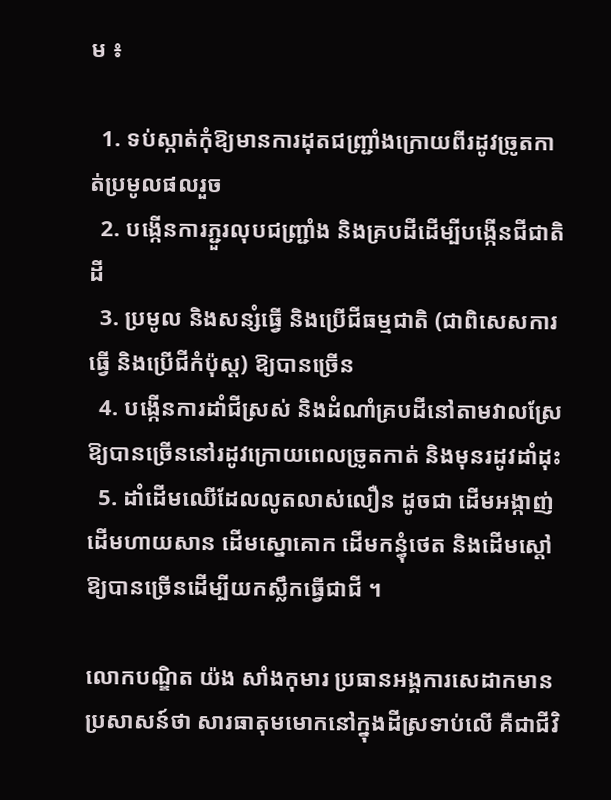ម ៖

  1. ទប់ស្កាត់កុំឱ្យមានការដុតជញ្ជ្រាំងក្រោយពីរដូវច្រូតកាត់ប្រមូលផលរួច
  2. បង្កើនការភ្ជួរលុបជញ្ជ្រាំង និងគ្របដីដើម្បីបង្កើនជីជាតិដី
  3. ប្រមូល និងសន្សំធ្វើ និងប្រើជីធម្មជាតិ (ជាពិសេសការធ្វើ និងប្រើជីកំប៉ុស្ត) ឱ្យបានច្រើន
  4. បង្កើនការដាំជីស្រស់ និងដំណាំគ្របដីនៅតាមវាលស្រែឱ្យបានច្រើននៅរដូវក្រោយពេលច្រូតកាត់ និងមុនរដូវដាំដុះ
  5. ដាំដើមឈើដែលលូតលាស់លឿន ដូចជា ដើមអង្កាញ់ ដើមហាយសាន ដើមស្នោគោក ដើមកន្ធុំថេត និងដើមស្ដៅ ឱ្យបានច្រើនដើម្បីយកស្លឹកធ្វើជាជី ។

លោកបណ្ឌិត យ៉ង សាំងកុមារ ប្រធានអង្គការសេដាកមានប្រសាសន៍ថា សារធាតុមមោកនៅក្នុងដីស្រទាប់លើ គឺជាជីវិ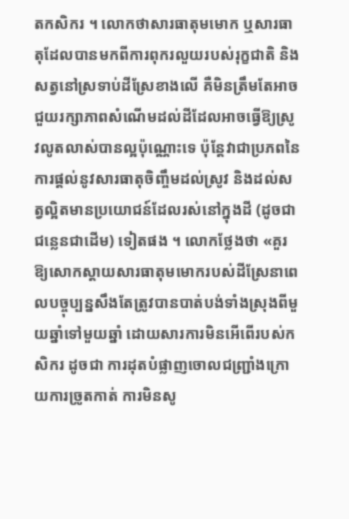តកសិករ ។ លោកថាសារធាតុមមោក ឬសារធាតុដែលបានមកពីការពុករលួយរបស់រុក្ខជាតិ និងសត្វនៅស្រទាប់ដីស្រែខាងលើ គឺមិនត្រឹមតែអាចជួយរក្សាភាពសំណើមដល់ដីដែលអាចធ្វើឱ្យស្រូវលូតលាស់បានល្អប៉ុណ្ណោះទេ ប៉ុន្ដែវាជាប្រភពនៃការផ្ដល់នូវសារធាតុចិញ្ចឹមដល់ស្រូវ និងដល់សត្វល្អិតមានប្រយោជន៍ដែលរស់នៅក្នុងដី (ដូចជាជន្លេនជាដើម) ទៀតផង ។ លោកថ្លែងថា «គួរឱ្យសោកស្ដាយសារធាតុមមោករបស់ដីស្រែនាពេលបច្ចុប្បន្នសឹងតែត្រូវបានបាត់បង់ទាំងស្រុងពីមួយឆ្នាំទៅមួយឆ្នាំ ដោយសារការមិនអើពើរបស់កសិករ ដូចជា ការដុតបំផ្លាញចោលជញ្ជ្រាំងក្រោយការច្រូតកាត់ ការមិនសូ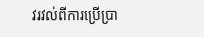វរវល់ពីការប្រើប្រា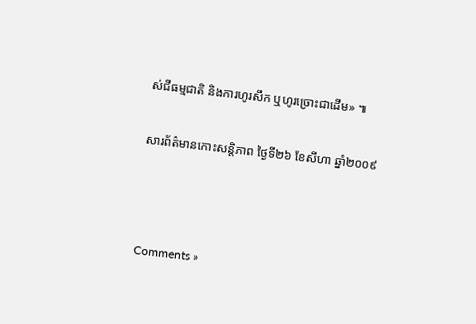ស់ជីធម្មជាតិ និងការហូរសឹក ឬហូរច្រោះជាដើម» ៕

សារព័ត៌មានកោះសន្ដិភាព ថ្ងៃទី២៦ ខែសីហា ឆ្នាំ២០០៩



Comments »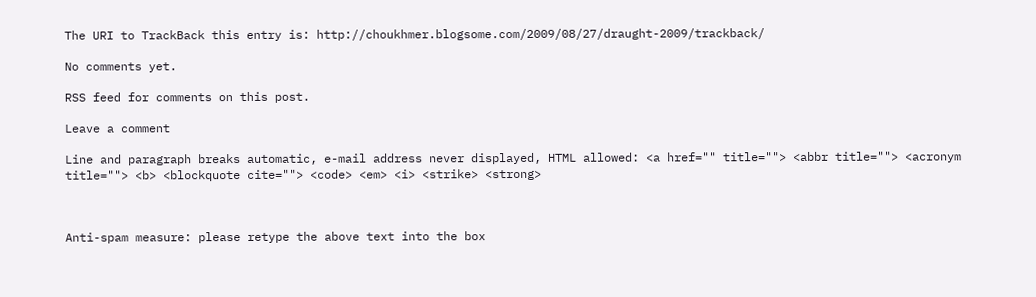The URI to TrackBack this entry is: http://choukhmer.blogsome.com/2009/08/27/draught-2009/trackback/

No comments yet.

RSS feed for comments on this post.

Leave a comment

Line and paragraph breaks automatic, e-mail address never displayed, HTML allowed: <a href="" title=""> <abbr title=""> <acronym title=""> <b> <blockquote cite=""> <code> <em> <i> <strike> <strong>



Anti-spam measure: please retype the above text into the box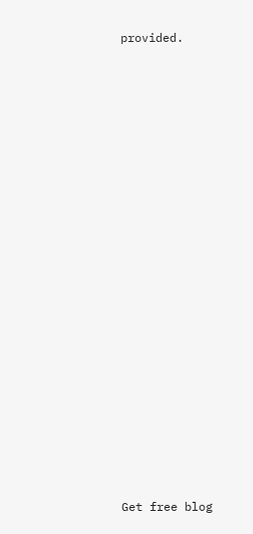provided.






















Get free blog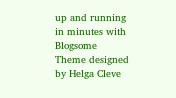up and running in minutes with Blogsome
Theme designed by Helga Cleve